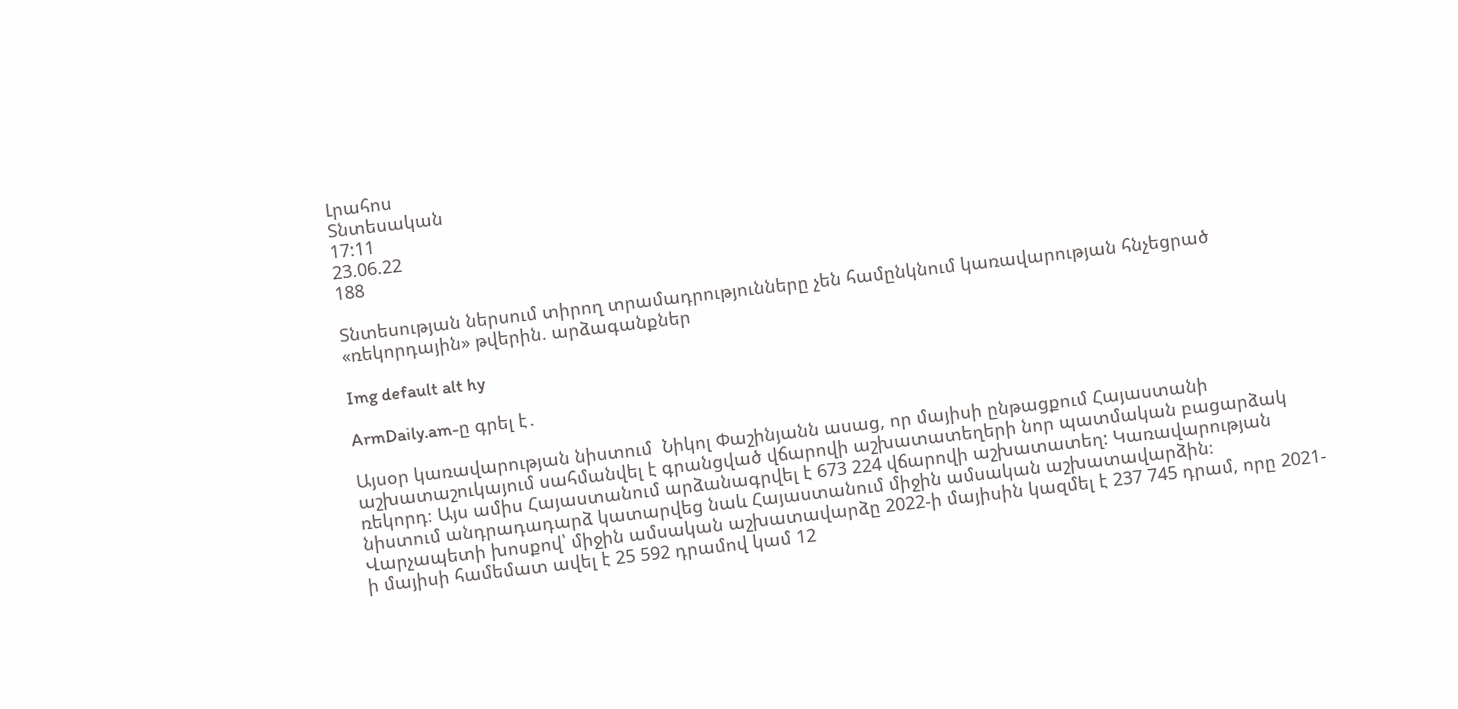Լրահոս
Տնտեսական
17:11
23.06.22
188

Տնտեսության ներսում տիրող տրամադրությունները չեն համընկնում կառավարության հնչեցրած «ռեկորդային» թվերին. արձագանքներ

Img default alt hy

ArmDaily.am-ը գրել է․

Այսօր կառավարության նիստում  Նիկոլ Փաշինյանն ասաց, որ մայիսի ընթացքում Հայաստանի աշխատաշուկայում սահմանվել է գրանցված վճարովի աշխատատեղերի նոր պատմական բացարձակ ռեկորդ։ Այս ամիս Հայաստանում արձանագրվել է 673 224 վճարովի աշխատատեղ: Կառավարության նիստում անդրադադարձ կատարվեց նաև Հայաստանում միջին ամսական աշխատավարձին։ Վարչապետի խոսքով՝ միջին ամսական աշխատավարձը 2022-ի մայիսին կազմել է 237 745 դրամ, որը 2021-ի մայիսի համեմատ ավել է 25 592 դրամով կամ 12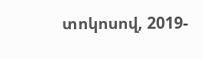տոկոսով, 2019-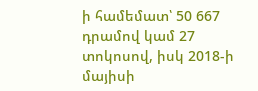ի համեմատ՝ 50 667 դրամով կամ 27 տոկոսով, իսկ 2018-ի մայիսի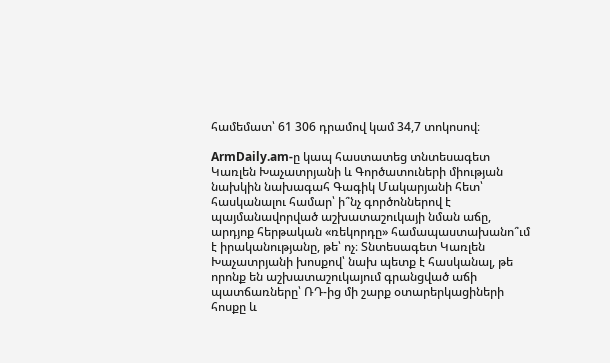համեմատ՝ 61 306 դրամով կամ 34,7 տոկոսով։

ArmDaily.am-ը կապ հաստատեց տնտեսագետ Կառլեն Խաչատրյանի և Գործատուների միության նախկին նախագահ Գագիկ Մակարյանի հետ՝ հասկանալու համար՝ ի՞նչ գործոններով է պայմանավորված աշխատաշուկայի նման աճը, արդյոք հերթական «ռեկորդը» համապաստախանո՞ւմ է իրականությանը, թե՝ ոչ։ Տնտեսագետ Կառլեն Խաչատրյանի խոսքով՝ նախ պետք է հասկանալ, թե որոնք են աշխատաշուկայում գրանցված աճի պատճառները՝ ՌԴ-ից մի շարք օտարերկացիների հոսքը և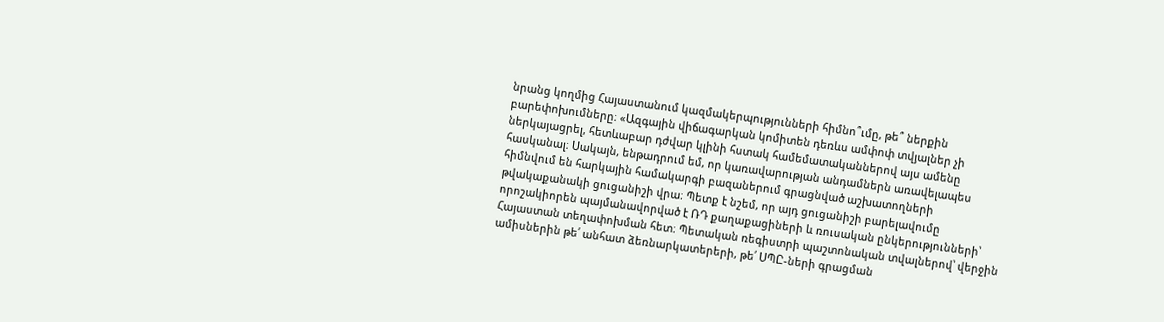նրանց կողմից Հայաստանում կազմակերպությունների հիմնո՞ւմը, թե՞ ներքին բարեփոխումները։ «Ազգային վիճագարկան կոմիտեն դեռևս ամփոփ տվյալներ չի ներկայացրել, հետևաբար դժվար կլինի հստակ համեմատականներով այս ամենը հասկանալ։ Սակայն, ենթադրում եմ, որ կառավարության անդամներն առավելապես հիմնվում են հարկային համակարգի բազաներում գրացնված աշխատողների թվակաքանակի ցուցանիշի վրա։ Պետք է նշեմ, որ այդ ցուցանիշի բարելավումը որոշակիորեն պայմանավորված է ՌԴ քաղաքացիների և ռուսական ընկերությունների՝ Հայաստան տեղափոխման հետ։ Պետական ռեգիստրի պաշտոնական տվալներով՝ վերջին ամիսներին թե՛ անհատ ձեռնարկատերերի, թե՛ ՍՊԸ-ների գրացման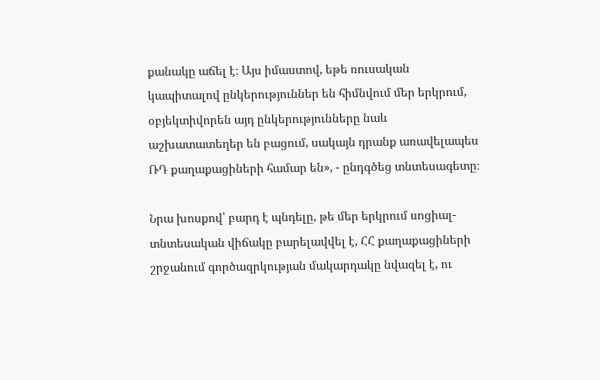քանակը աճել է։ Այս իմաստով, եթե ռուսական կապիտալով ընկերություններ են հիմնվում մեր երկրում, օբյեկտիվորեն այդ ընկերությունները նաև աշխատատեղեր են բացում, սակայն դրանք առավելապես ՌԴ քաղաքացիների համար են», - ընդգծեց տնտեսագետը։

Նրա խոսքով՝ բարդ է պնդելը, թե մեր երկրում սոցիալ-տնտեսական վիճակը բարելավվել է, ՀՀ քաղաքացիների շրջանում գործազրկության մակարդակը նվազել է, ու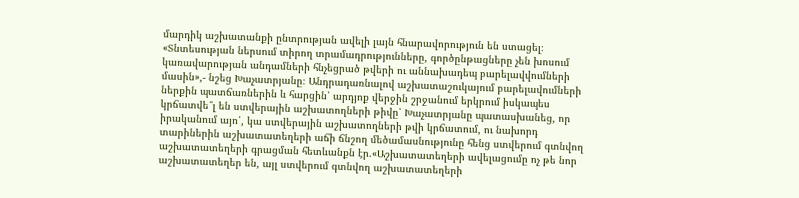մարդիկ աշխատանքի ընտրության ավելի լայն հնարավորություն են ստացել։ «Տնտեսության ներսում տիրող տրամադրությունները, գործընթացները չեն խոսում կառավարության անդամների հնչեցրած թվերի ու աննախադեպ բարելավվումների մասին»,- նշեց Խաչատրյանը։ Անդրադառնալով աշխատաշուկայում բարելավումների ներքին պատճառներին և հարցին՝ արդյոք վերջին շրջանում երկրում իսկապես կրճատվե՞լ են ստվերային աշխատողների թիվը՝ Խաչատրյանը պատասխանեց, որ իրականում այո՛, կա ստվերային աշխատողների թվի կրճատում, ու նախորդ տարիներին աշխատատեղերի աճի ճնշող մեծամասնությունը հենց ստվերում գտնվող աշխատատեղերի գրացման հետևանքն էր.«Աշխատատեղերի ավելացումը ոչ թե նոր աշխատատեղեր են, այլ ստվերում գտնվող աշխատատեղերի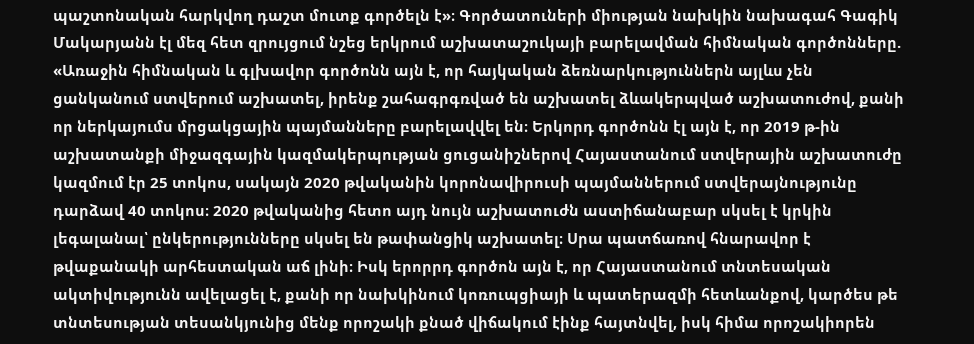պաշտոնական հարկվող դաշտ մուտք գործելն է»։ Գործատուների միության նախկին նախագահ Գագիկ Մակարյանն էլ մեզ հետ զրույցում նշեց երկրում աշխատաշուկայի բարելավման հիմնական գործոնները. «Առաջին հիմնական և գլխավոր գործոնն այն է, որ հայկական ձեռնարկություններն այլևս չեն ցանկանում ստվերում աշխատել, իրենք շահագրգռված են աշխատել ձևակերպված աշխատուժով, քանի որ ներկայումս մրցակցային պայմանները բարելավվել են։ Երկորդ գործոնն էլ այն է, որ 2019 թ-ին աշխատանքի միջազգային կազմակերպության ցուցանիշներով Հայաստանում ստվերային աշխատուժը կազմում էր 25 տոկոս, սակայն 2020 թվականին կորոնավիրուսի պայմաններում ստվերայնությունը դարձավ 40 տոկոս։ 2020 թվականից հետո այդ նույն աշխատուժն աստիճանաբար սկսել է կրկին լեգալանալ՝ ընկերությունները սկսել են թափանցիկ աշխատել։ Սրա պատճառով հնարավոր է թվաքանակի արհեստական աճ լինի։ Իսկ երորրդ գործոն այն է, որ Հայաստանում տնտեսական ակտիվությունն ավելացել է, քանի որ նախկինում կոռուպցիայի և պատերազմի հետևանքով, կարծես թե տնտեսության տեսանկյունից մենք որոշակի քնած վիճակում էինք հայտնվել, իսկ հիմա որոշակիորեն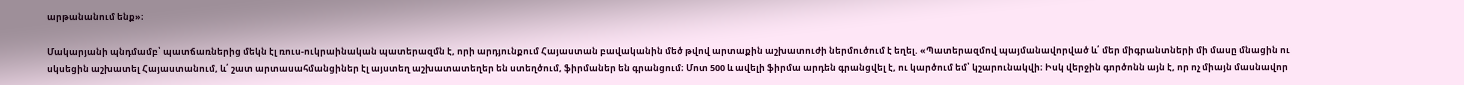արթանանում ենք»։

Մակարյանի պնդմամբ՝ պատճառներից մեկն էլ ռուս-ուկրաինական պատերազմն է, որի արդյունքում Հայաստան բավականին մեծ թվով արտաքին աշխատուժի ներմուծում է եղել. «Պատերազմով պայմանավորված և՛ մեր միգրանտների մի մասը մնացին ու սկսեցին աշխատել Հայաստանում, և՛ շատ արտասահմանցիներ էլ այստեղ աշխատատեղեր են ստեղծում, ֆիրմաներ են գրանցում։ Մոտ 500 և ավելի ֆիրմա արդեն գրանցվել է, ու կարծում եմ՝ կշարունակվի։ Իսկ վերջին գործոնն այն է, որ ոչ միայն մասնավոր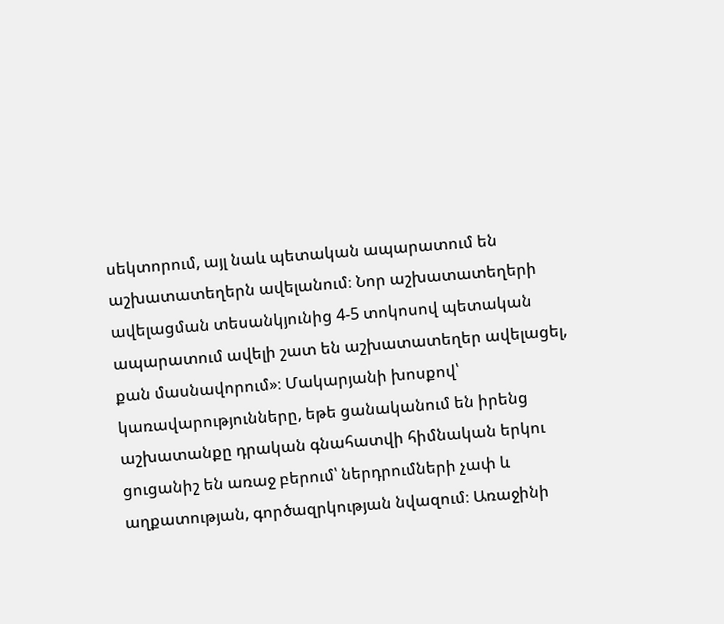սեկտորում, այլ նաև պետական ապարատում են աշխատատեղերն ավելանում։ Նոր աշխատատեղերի ավելացման տեսանկյունից 4-5 տոկոսով պետական ապարատում ավելի շատ են աշխատատեղեր ավելացել, քան մասնավորում»։ Մակարյանի խոսքով՝ կառավարությունները, եթե ցանականում են իրենց աշխատանքը դրական գնահատվի հիմնական երկու ցուցանիշ են առաջ բերում՝ ներդրումների չափ և աղքատության, գործազրկության նվազում։ Առաջինի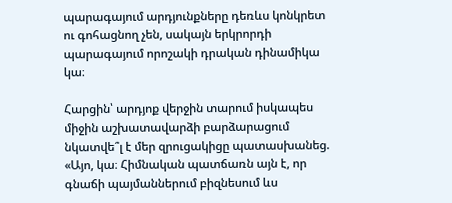պարագայում արդյունքները դեռևս կոնկրետ ու գոհացնող չեն, սակայն երկրորդի պարագայում որոշակի դրական դինամիկա կա։

Հարցին՝ արդյոք վերջին տարում իսկապես միջին աշխատավարձի բարձարացում  նկատվե՞լ է մեր զրուցակիցը պատասխանեց. «Այո, կա։ Հիմնական պատճառն այն է, որ գնաճի պայմաններում բիզնեսում ևս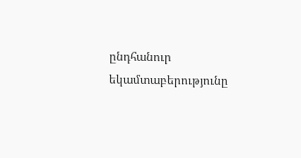ընդհանուր եկամտաբերությունը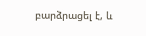բարձրացել է, և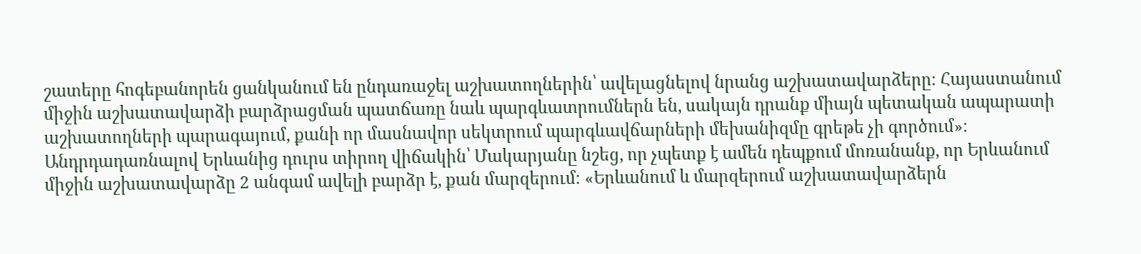շատերը հոգեբանորեն ցանկանում են ընդառաջել աշխատողներին՝ ավելացնելով նրանց աշխատավարձերը։ Հայաստանում միջին աշխատավարձի բարձրացման պատճառը նաև պարգևատրումներն են, սակայն դրանք միայն պետական ապարատի աշխատողների պարագայում, քանի որ մասնավոր սեկտրում պարգևավճարների մեխանիզմը գրեթե չի գործում»։ Անդրդադառնալով Երևանից դուրս տիրող վիճակին՝ Մակարյանը նշեց, որ չպետք է ամեն դեպքում մոռանանք, որ Երևանում միջին աշխատավարձը 2 անգամ ավելի բարձր է, քան մարզերում։ «Երևանում և մարզերում աշխատավարձերն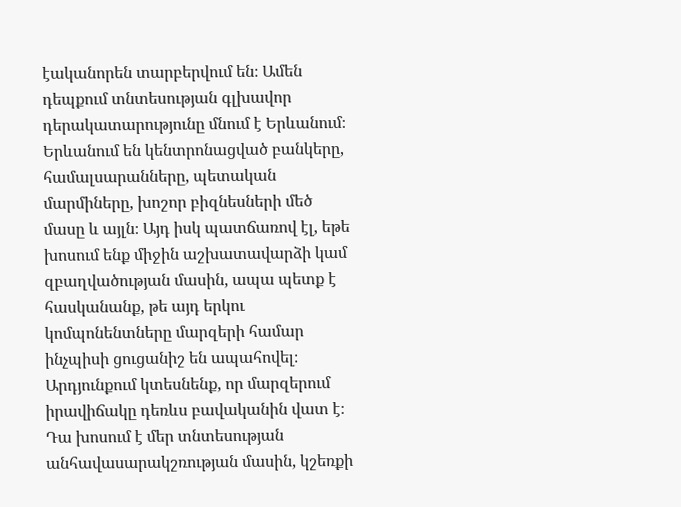էականորեն տարբերվում են։ Ամեն դեպքում տնտեսության գլխավոր դերակատարությունը մնում է Երևանում։ Երևանում են կենտրոնացված բանկերը, համալսարանները, պետական մարմիները, խոշոր բիզնեսների մեծ մասը և այլն։ Այդ իսկ պատճառով էլ, եթե խոսում ենք միջին աշխատավարձի կամ զբաղվածության մասին, ապա պետք է հասկանանք, թե այդ երկու կոմպոնենտները մարզերի համար ինչպիսի ցուցանիշ են ապահովել։ Արդյունքում կտեսնենք, որ մարզերում իրավիճակը դեռևս բավականին վատ է։ Դա խոսում է մեր տնտեսության անհավասարակշռության մասին, կշեռքի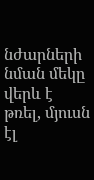նժարների նման մեկը վերև է թռել, մյուսն էլ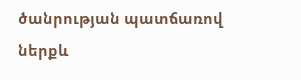ծանրության պատճառով ներքև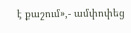է քաշում»,- ամփոփեց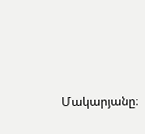Մակարյանը։